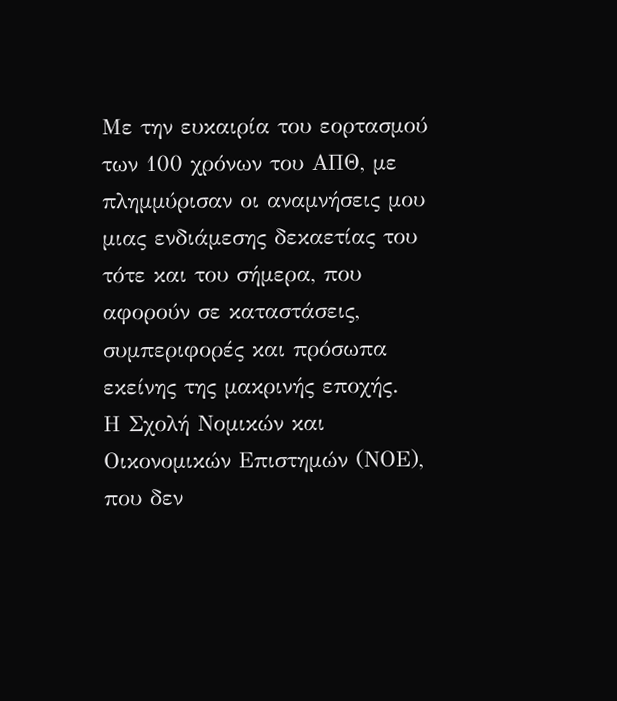Με την ευκαιρία του εορτασμού των 100 χρόνων του ΑΠΘ, με πλημμύρισαν οι αναμνήσεις μου μιας ενδιάμεσης δεκαετίας του τότε και του σήμερα, που αφορούν σε καταστάσεις, συμπεριφορές και πρόσωπα εκείνης της μακρινής εποχής.
Η Σχολή Νομικών και Οικονομικών Επιστημών (ΝΟΕ), που δεν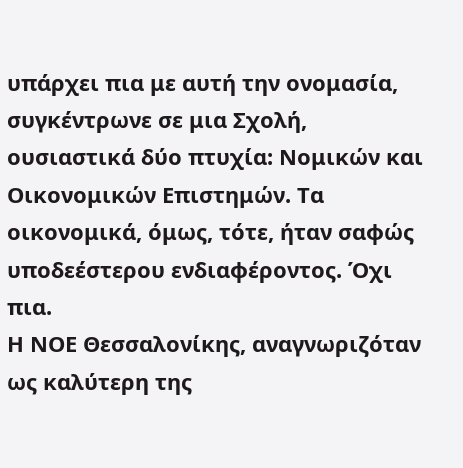υπάρχει πια με αυτή την ονομασία, συγκέντρωνε σε μια Σχολή, ουσιαστικά δύο πτυχία: Νομικών και Οικονομικών Επιστημών. Τα οικονομικά, όμως, τότε, ήταν σαφώς υποδεέστερου ενδιαφέροντος. Όχι πια.
Η ΝΟΕ Θεσσαλονίκης, αναγνωριζόταν ως καλύτερη της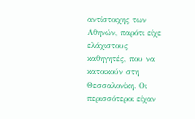αντίστοιχης των Αθηνών, παρότι είχε ελάχιστους καθηγητές, που να κατοικούν στη Θεσσαλονίκη. Οι περισσότεροι είχαν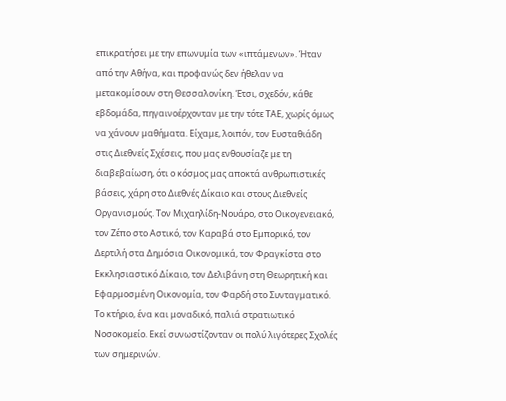επικρατήσει με την επωνυμία των «ιπτάμενων». Ήταν από την Αθήνα, και προφανώς δεν ήθελαν να μετακομίσουν στη Θεσσαλονίκη. Έτσι, σχεδόν, κάθε εβδομάδα, πηγαινοέρχονταν με την τότε ΤΑΕ, χωρίς όμως να χάνουν μαθήματα. Είχαμε, λοιπόν, τον Ευσταθιάδη στις Διεθνείς Σχέσεις, που μας ενθουσίαζε με τη διαβεβαίωση, ότι ο κόσμος μας αποκτά ανθρωπιστικές βάσεις, χάρη στο Διεθνές Δίκαιο και στους Διεθνείς Οργανισμούς. Τον Μιχαηλίδη-Νουάρο, στο Οικογενειακό, τον Ζέπο στο Αστικό, τον Καραβά στο Εμπορικό, τον Δερτιλή στα Δημόσια Οικονομικά, τον Φραγκίστα στο Εκκλησιαστικό Δίκαιο, τον Δελιβάνη στη Θεωρητική και Εφαρμοσμένη Οικονομία, τον Φαρδή στο Συνταγματικό.
Το κτήριο, ένα και μοναδικό, παλιά στρατιωτικό Νοσοκομείο. Εκεί συνωστίζονταν οι πολύ λιγότερες Σχολές των σημερινών.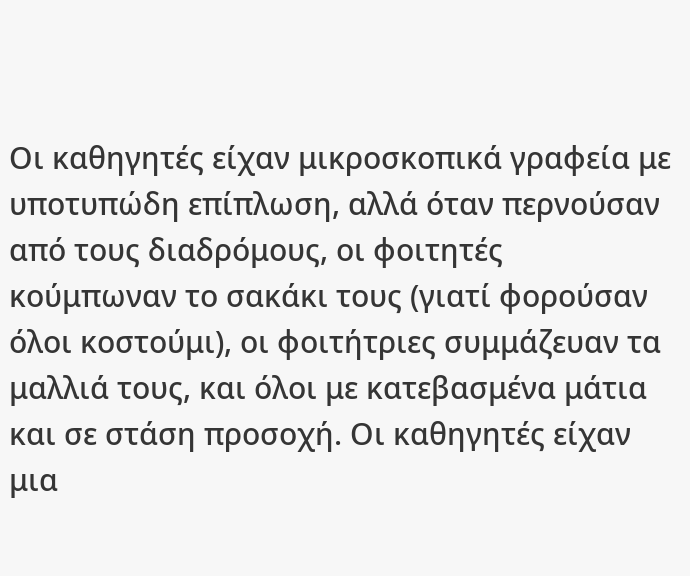Οι καθηγητές είχαν μικροσκοπικά γραφεία με υποτυπώδη επίπλωση, αλλά όταν περνούσαν από τους διαδρόμους, οι φοιτητές κούμπωναν το σακάκι τους (γιατί φορούσαν όλοι κοστούμι), οι φοιτήτριες συμμάζευαν τα μαλλιά τους, και όλοι με κατεβασμένα μάτια και σε στάση προσοχή. Οι καθηγητές είχαν μια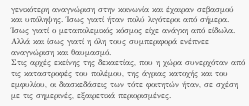γενικότερη αναγνώριση στην κοινωνία και έχαιραν σεβασμού και υπόληψης. Ίσως γιατί ήταν πολύ λιγότεροι από σήμερα. Ίσως γιατί ο μεταπολεμικός κόσμος είχε ανάγκη από είδωλα. Αλλά και ίσως γιατί η όλη τους συμπεριφορά ενέπνεε αναγνώριση και θαυμασμό.
Στις αρχές εκείνης της δεκαετίας, που η χώρα συνερχόταν από τις καταστροφές του πολέμου, της άγριας κατοχής και του εμφυλίου, οι διασκεδάσεις των τότε φοιτητών ήταν, σε σχέση με τις σημερινές, εξαιρετικά περιορισμένες.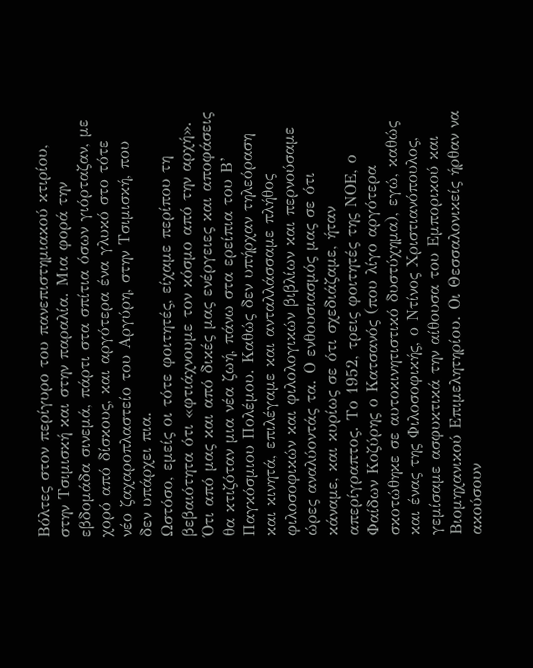Βόλτες στον περίγυρο του πανεπιστημιακού κτιρίου, στην Τσιμισκή και στην παραλία. Μια φορά την εβδομάδα σινεμά, πάρτι στα σπίτια όσων γιόρταζαν, με χορό από δίσκους, και αργότερα ένα γλυκό στο τότε νέο ζαχαροπλαστείο του Αργύρη, στην Τσιμισκή, που δεν υπάρχει πια.
Ωστόσο, εμείς οι τότε φοιτητές, είχαμε περίπου τη βεβαιότητα ότι «φτιάχνουμε τον κόσμο από την αρχή». Ότι από μας και από δικές μας ενέργειες και αποφάσεις θα κτιζόταν μια νέα ζωή, πάνω στα ερείπια του Β’ Παγκόσμιου Πολέμου. Καθώς δεν υπήρχαν τηλεόραση και κινητά, επιλέγαμε και ανταλλάσσαμε πλήθος φιλοσοφικών και φιλολογικών βιβλίων και περνούσαμε ώρες αναλύοντάς τα. Ο ενθουσιασμός μας σε ότι κάναμε, και κυρίως σε ότι σχεδιάζαμε, ήταν απερίγραπτος. Το 1952, τρεις φοιτητές της ΝΟΕ, ο Φαίδων Κοζύρης ο Κατσανός (που λίγο αργότερα σκοτώθηκε σε αυτοκινητιστικό δυστύχημα), εγώ, καθώς και ένας της Φιλοσοφικής, ο Ντίνος Χριστιανόπουλος, γεμίσαμε ασφυκτικά την αίθουσα του Εμπορικού και Βιομηχανικού Επιμελητηρίου. Οι Θεσσαλονικείς ήρθαν να ακούσουν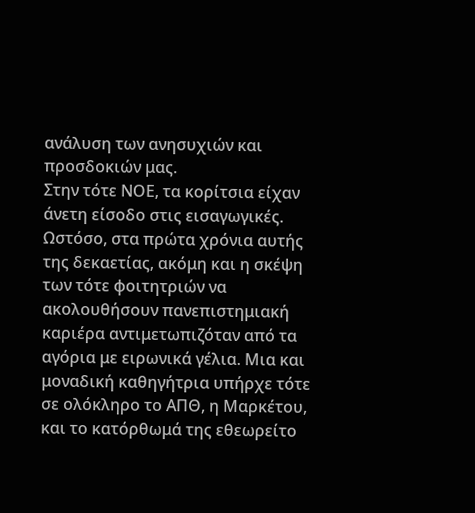ανάλυση των ανησυχιών και προσδοκιών μας.
Στην τότε ΝΟΕ, τα κορίτσια είχαν άνετη είσοδο στις εισαγωγικές. Ωστόσο, στα πρώτα χρόνια αυτής της δεκαετίας, ακόμη και η σκέψη των τότε φοιτητριών να ακολουθήσουν πανεπιστημιακή καριέρα αντιμετωπιζόταν από τα αγόρια με ειρωνικά γέλια. Μια και μοναδική καθηγήτρια υπήρχε τότε σε ολόκληρο το ΑΠΘ, η Μαρκέτου, και το κατόρθωμά της εθεωρείτο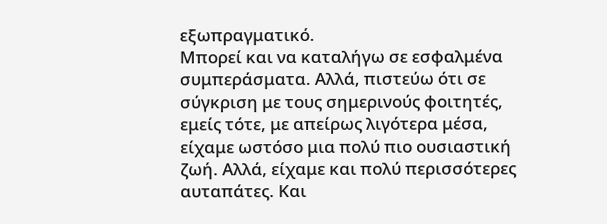εξωπραγματικό.
Μπορεί και να καταλήγω σε εσφαλμένα συμπεράσματα. Αλλά, πιστεύω ότι σε σύγκριση με τους σημερινούς φοιτητές, εμείς τότε, με απείρως λιγότερα μέσα, είχαμε ωστόσο μια πολύ πιο ουσιαστική ζωή. Αλλά, είχαμε και πολύ περισσότερες αυταπάτες. Και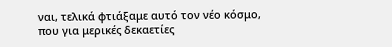ναι, τελικά φτιάξαμε αυτό τον νέο κόσμο, που για μερικές δεκαετίες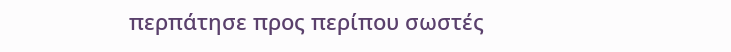περπάτησε προς περίπου σωστές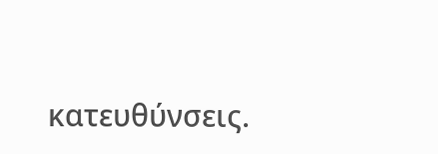κατευθύνσεις.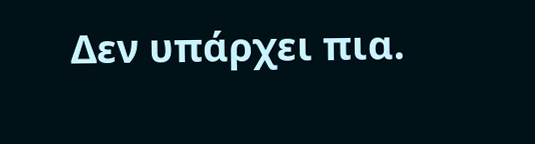Δεν υπάρχει πια.